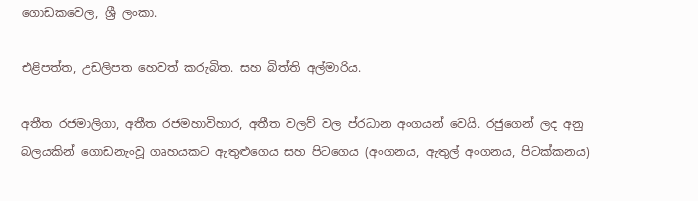ගොඩකවෙල, ශ්‍රී ලංකා.

එළිපත්ත, උඩලිපත හෙවත් කරුබිත. සහ බිත්ති අල්මාරිය.

අතීත රජමාලිගා, අතීත රජමහාවිහාර, අතීත වලව් වල ප්රධාන අංගයන් වෙයි. රජුගෙන් ලද අනු බලයකින් ගොඩනැංවූ ගෘහයකට ඇතුළුගෙය සහ පිටගෙය (අංගනය, ඇතුල් අංගනය, පිටක්කනය)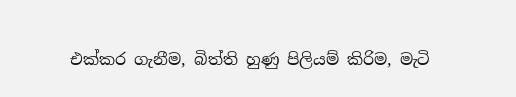එක්කර ගැනීම, බිත්ති හුණු පිලියම් කිරිම, මැටි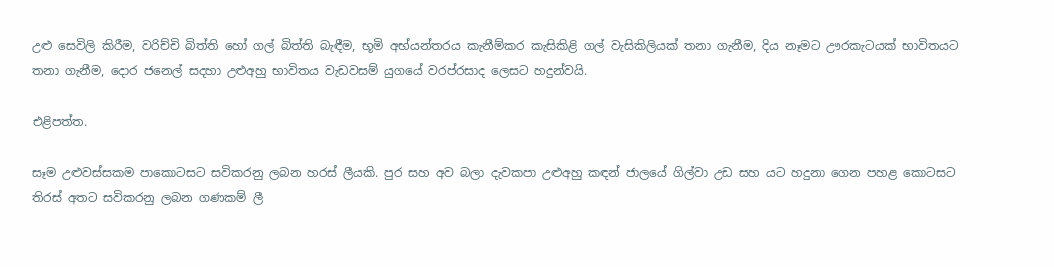උළු සෙවිලි කිරීම, වරිච්චි බිත්ති හෝ ගල් බිත්ති බැඳීම, භූමි අභ්යන්තරය කැනීම්කර කැසිකිළි ගල් වැසිකිලියක් තනා ගැනීම, දිය නෑමට ඌරකැටයක් භාවිතයට තනා ගැනීම, දොර ජනෙල් සදහා උළුඅහු භාවිතය වැඩවසම් යුගයේ වරප්රසාද ලෙසට හදුන්වයි.

එළිපත්ත.

සෑම උළුවස්සකම පාකොටසට සවිකරනු ලබන හරස් ලීයකි. පුර සහ අව බලා දැවකපා උළුඅහු කඳන් ජාලයේ ගිල්වා උඩ සහ යට හදුනා ගෙන පහළ කොටසට තිරස් අතට සවිකරනු ලබන ගණකම් ලී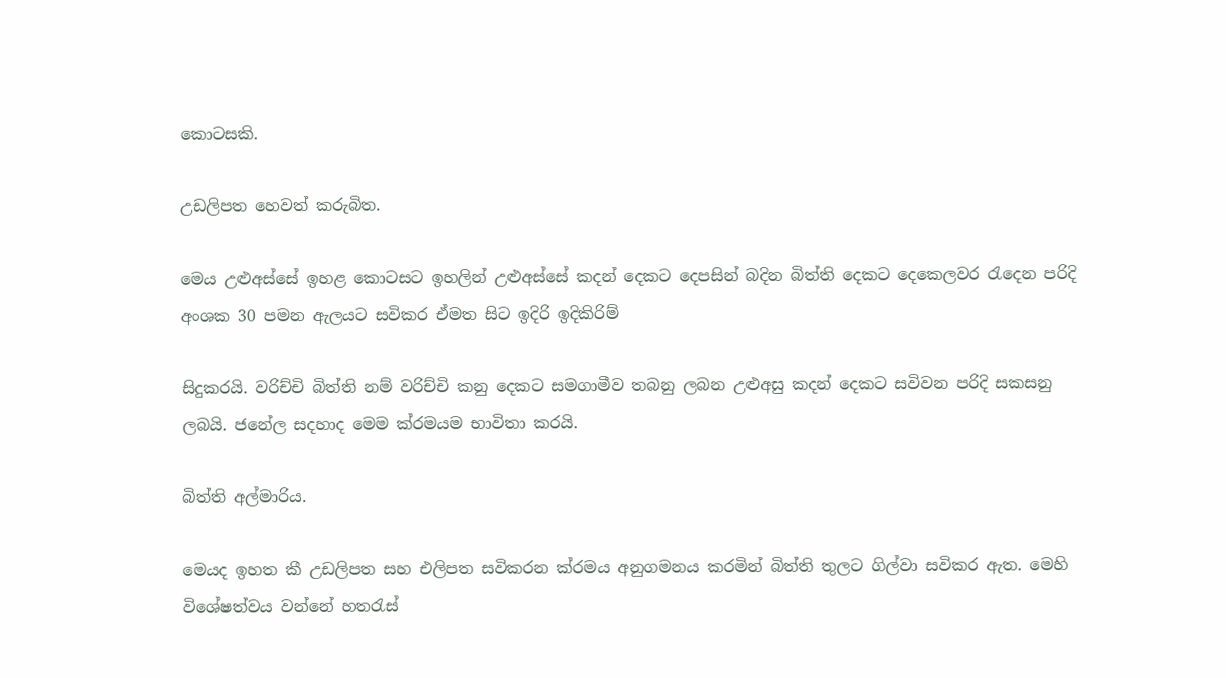කොටසකි.

උඩලිපත හෙවත් කරුබිත.

මෙය උළුඅස්සේ ඉහළ කොටසට ඉහලින් උළුඅස්සේ කදන් දෙකට දෙපසින් බදින බිත්ති දෙකට දෙකෙලවර රැදෙන පරිදි අංශක 30 පමන ඇලයට සවිකර ඒමත සිට ඉදිරි ඉදිකිරිම්

සිදුකරයි. වරිච්චි බිත්ති නම් වරිච්චි කනු දෙකට සමගාමීව තබනු ලබන උළුඅසු කදන් දෙකට සවිවන පරිදි සකසනු ලබයි. ජනේල සදහාද මෙම ක්රමයම භාවිතා කරයි.

බිත්ති අල්මාරිය.

මෙයද ඉහත කී උඩලිපත සහ එලිපත සවිකරන ක්රමය අනුගමනය කරමින් බිත්ති තුලට ගිල්වා සවිකර ඇත. මෙහි විශේෂත්වය වන්නේ හතරැස්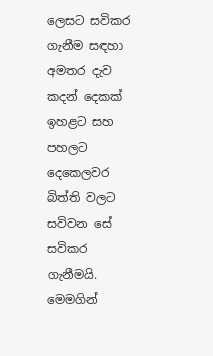ලෙසට සවිකර ගැනීම සඳහා අමතර දැව කදන් දෙකක් ඉහළට සහ පහලට දෙකෙලවර බිත්ති වලට සවිවන සේ සවිකර ගැනීමයි. මෙමගින්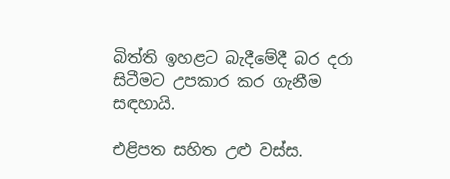බිත්ති ඉහළට බැදීමේදී බර දරා සිටීමට උපකාර කර ගැනීම සඳහායි.

එළිපත සහිත උළු වස්ස.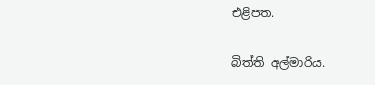එළිපත.

බිත්ති අල්මාරිය.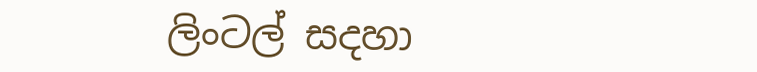ලිංටල් සදහා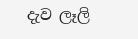දැව ලෑලි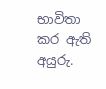භාවිතා කර ඇති අයුරු.